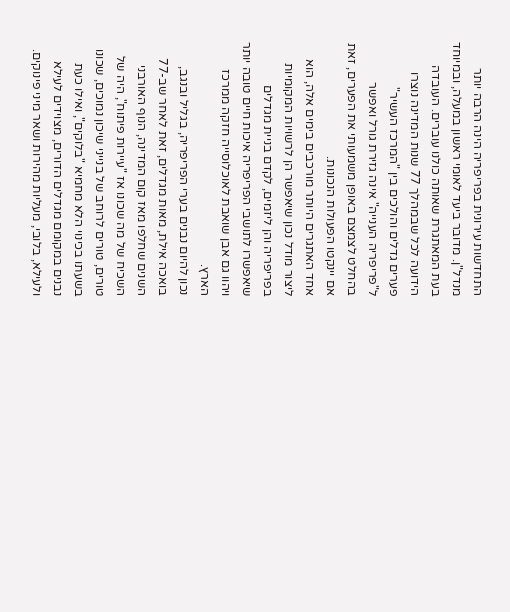התחדשות עירונית בפריפריה הינה הרבה יותר מנדל"ן. מדובר ביעד לאומי ראשון במעלה, ובמיוחד בעת המאתגרת שאותה כולנו עוברים. העובדה הידועה לכל שבמהלך 77 שנות המדינה נוצרו פערים גדלים והולכים בין "המרכז העשיר" ל"פריפריה הענייה" אינה גזירת גורל ואפשר בהחלט לצמצם באופן משמעותי את הפערים, זאת אם יינקטו הפעולות הנכונות.
אחד האתגרים היותר מורכבים בימים אלה, הוא ליצור מודל נכון שיאפשר הן לרשויות המקומיות בפריפריה והן ליזמים, לקדם בניית מגדלים שיאפשרו לתושבי הפריפריה איכות חיים טובה יותר ויהוו גם אבן שואבת לאוכלוסייה חזקה ממרכז הארץ.
נכון להיום נבנים בערי הפריפריה, בגליל ובנגב, בואכה אילת, מאות מגדלים, זאת לאחר שב-77 השנים שחלפו מאז קום המדינה, הנוף האורבני השכיח של מה שכונו אז "עיירות פיתוח", היה של טורים, טורים לרוחב של בנייני שיכון נמוכים, שכונו בשעתו בכינוי הלא מחמיא "בלוקים", ואילו כעת נבנים במקומם מגדלים הדורים, מצוידים לעילא ולעילא, בלובי, מעליות מהירות ושאר מיני פינוקים.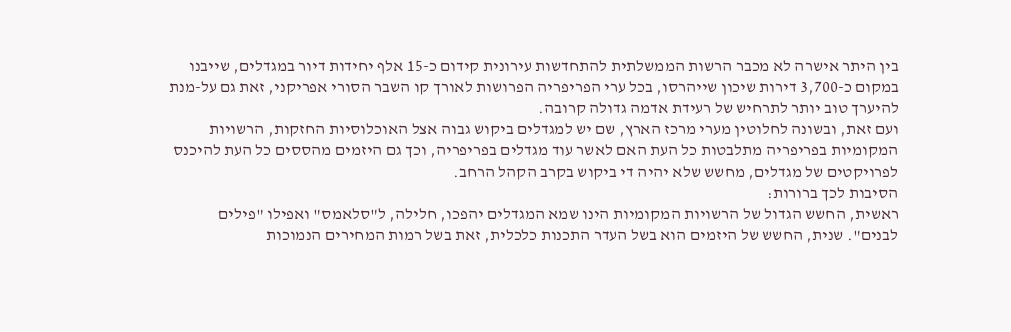בין היתר אישרה לא מכבר הרשות הממשלתית להתחדשות עירונית קידום כ-15 אלף יחידות דיור במגדלים, שייבנו במקום כ-3,700 דירות שיכון שייהרסו, בכל ערי הפריפריה הפרושות לאורך קו השבר הסורי אפריקני, זאת גם על-מנת להיערך טוב יותר לתרחיש של רעידת אדמה גדולה קרובה.
ועם זאת, ובשונה לחלוטין מערי מרכז הארץ, שם יש למגדלים ביקוש גבוה אצל האוכלוסיות החזקות, הרשויות המקומיות בפריפריה מתלבטות כל העת האם לאשר עוד מגדלים בפריפריה, וכך גם היזמים מהססים כל העת להיכנס לפרויקטים של מגדלים, מחשש שלא יהיה די ביקוש בקרב הקהל הרחב.
הסיבות לכך ברורות:
ראשית, החשש הגדול של הרשויות המקומיות הינו שמא המגדלים יהפכו, חלילה, ל"סלאמס" ואפילו "פילים לבנים". שנית, החשש של היזמים הוא בשל העדר התכנות כלכלית, זאת בשל רמות המחירים הנמוכות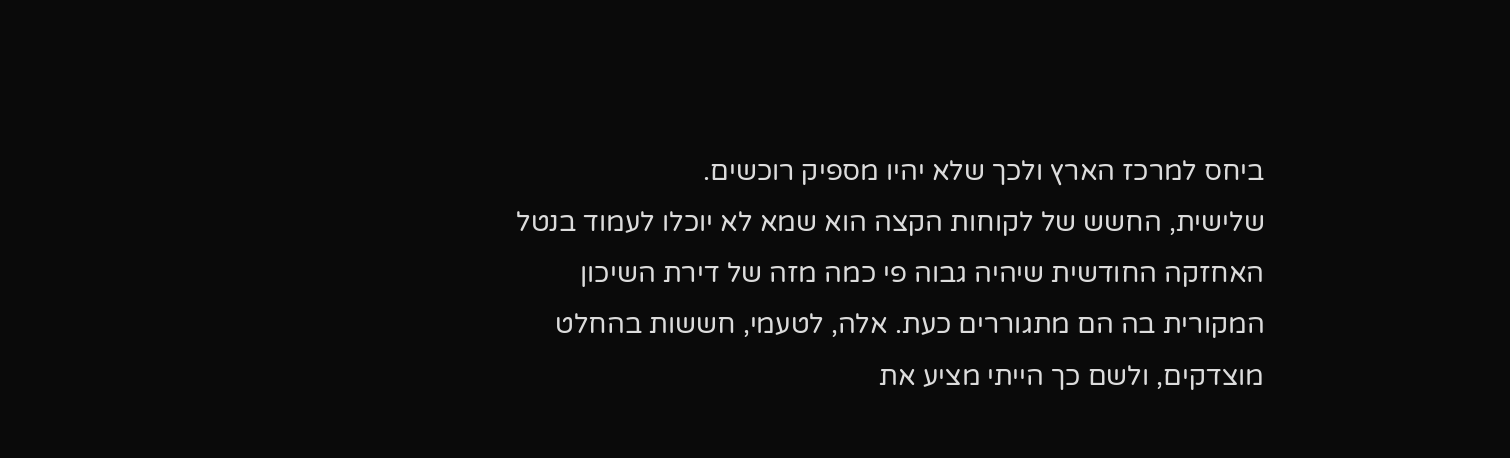ביחס למרכז הארץ ולכך שלא יהיו מספיק רוכשים.
שלישית, החשש של לקוחות הקצה הוא שמא לא יוכלו לעמוד בנטל האחזקה החודשית שיהיה גבוה פי כמה מזה של דירת השיכון המקורית בה הם מתגוררים כעת. אלה, לטעמי, חששות בהחלט מוצדקים, ולשם כך הייתי מציע את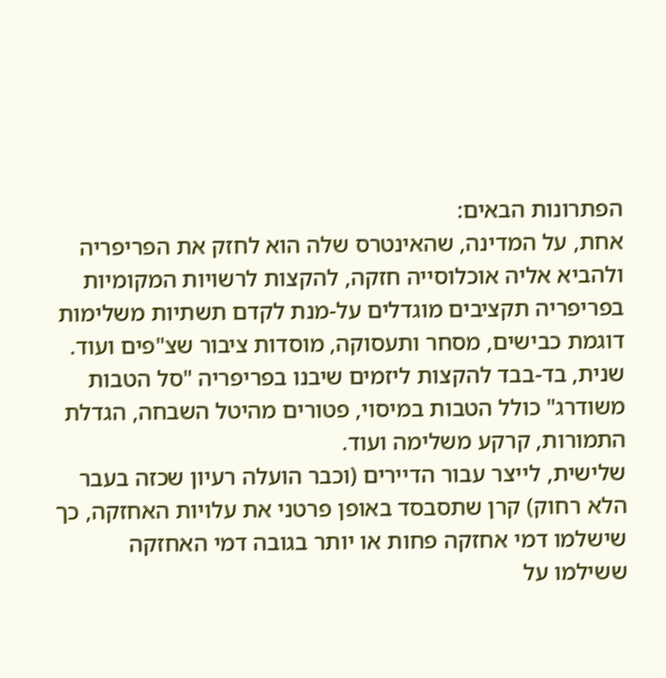הפתרונות הבאים:
אחת, על המדינה, שהאינטרס שלה הוא לחזק את הפריפריה ולהביא אליה אוכלוסייה חזקה, להקצות לרשויות המקומיות בפריפריה תקציבים מוגדלים על-מנת לקדם תשתיות משלימות דוגמת כבישים, מסחר ותעסוקה, מוסדות ציבור שצ"פים ועוד. שנית, בד-בבד להקצות ליזמים שיבנו בפריפריה "סל הטבות משודרג" כולל הטבות במיסוי, פטורים מהיטל השבחה, הגדלת התמורות, קרקע משלימה ועוד.
שלישית, לייצר עבור הדיירים (וכבר הועלה רעיון שכזה בעבר הלא רחוק) קרן שתסבסד באופן פרטני את עלויות האחזקה, כך שישלמו דמי אחזקה פחות או יותר בגובה דמי האחזקה ששילמו על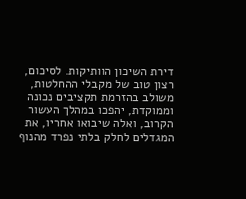דירת השיכון הוותיקות. לסיכום, רצון טוב של מקבלי ההחלטות, משולב בהזרמת תקציבים נכונה וממוקדת, יהפכו במהלך העשור הקרוב, ואלה שיבואו אחריו, את המגדלים לחלק בלתי נפרד מהנוף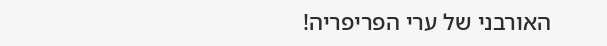האורבני של ערי הפריפריה!